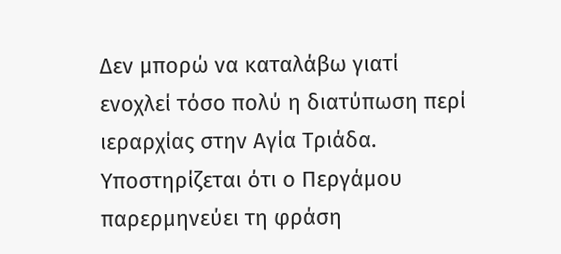Δεν μπορώ να καταλάβω γιατί ενοχλεί τόσο πολύ η διατύπωση περί ιεραρχίας στην Αγία Τριάδα. Υποστηρίζεται ότι ο Περγάμου παρερμηνεύει τη φράση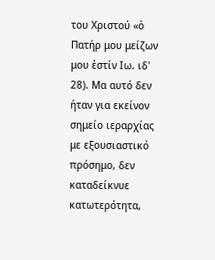του Χριστού «ὁ Πατήρ μου μείζων μου ἐστίν Ιω. ιδ' 28). Μα αυτό δεν ήταν για εκείνον σημείο ιεραρχίας με εξουσιαστικό πρόσημο, δεν καταδείκνυε κατωτερότητα,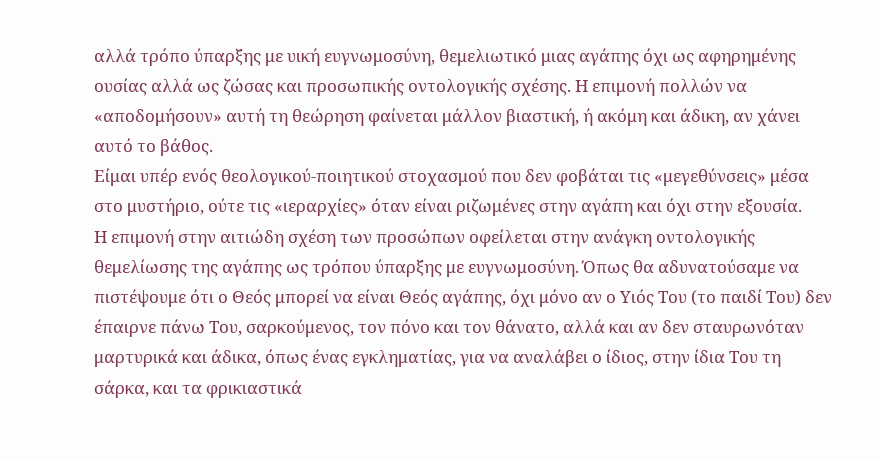αλλά τρόπο ύπαρξης με υική ευγνωμοσύνη, θεμελιωτικό μιας αγάπης όχι ως αφηρημένης ουσίας αλλά ως ζώσας και προσωπικής οντολογικής σχέσης. Η επιμονή πολλών να «αποδομήσουν» αυτή τη θεώρηση φαίνεται μάλλον βιαστική, ή ακόμη και άδικη, αν χάνει αυτό το βάθος.
Είμαι υπέρ ενός θεολογικού-ποιητικού στοχασμού που δεν φοβάται τις «μεγεθύνσεις» μέσα στο μυστήριο, ούτε τις «ιεραρχίες» όταν είναι ριζωμένες στην αγάπη και όχι στην εξουσία.
Η επιμονή στην αιτιώδη σχέση των προσώπων οφείλεται στην ανάγκη οντολογικής θεμελίωσης της αγάπης ως τρόπου ύπαρξης με ευγνωμοσύνη. Όπως θα αδυνατούσαμε να πιστέψουμε ότι ο Θεός μπορεί να είναι Θεός αγάπης, όχι μόνο αν ο Υιός Του (το παιδί Του) δεν έπαιρνε πάνω Του, σαρκούμενος, τον πόνο και τον θάνατο, αλλά και αν δεν σταυρωνόταν μαρτυρικά και άδικα, όπως ένας εγκληματίας, για να αναλάβει ο ίδιος, στην ίδια Του τη σάρκα, και τα φρικιαστικά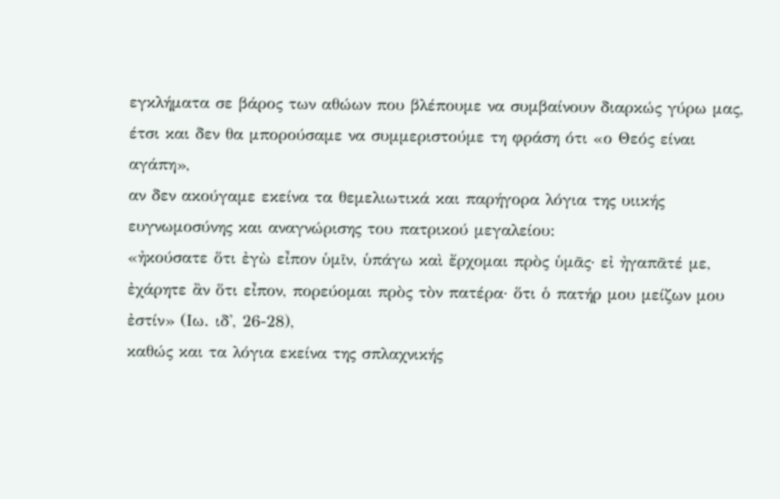εγκλήματα σε βάρος των αθώων που βλέπουμε να συμβαίνουν διαρκώς γύρω μας, έτσι και δεν θα μπορούσαμε να συμμεριστούμε τη φράση ότι «ο Θεός είναι αγάπη»,
αν δεν ακούγαμε εκείνα τα θεμελιωτικά και παρήγορα λόγια της υιικής ευγνωμοσύνης και αναγνώρισης του πατρικού μεγαλείου:
«ἠκούσατε ὅτι ἐγὼ εἶπον ὑμῖν, ὑπάγω καὶ ἔρχομαι πρὸς ὑμᾶς· εἰ ἠγαπᾶτέ με, ἐχάρητε ἂν ὅτι εἶπον, πορεύομαι πρὸς τὸν πατέρα· ὅτι ὁ πατήρ μου μείζων μου ἐστίν» (Ιω. ιδ', 26-28),
καθώς και τα λόγια εκείνα της σπλαχνικής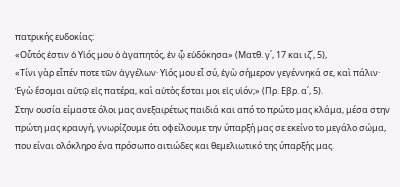πατρικής ευδοκίας:
«Οὗτός ἐστιν ὁ Υἱός μου ὁ ἀγαπητός, ἐν ᾧ εὐδόκησα» (Ματθ. γ΄, 17 και ιζ΄, 5),
«Τίνι γὰρ εἶπέν ποτε τῶν ἀγγέλων· Υἱός μου εἶ σύ, ἐγὼ σήμερον γεγέννηκά σε, καὶ πάλιν· Ἐγὼ ἔσομαι αὐτῷ εἰς πατέρα, καὶ αὐτὸς ἔσται μοι εἰς υἱόν;» (Πρ. Εβρ. α΄, 5).
Στην ουσία είμαστε όλοι μας ανεξαιρέτως παιδιά και από το πρώτο μας κλάμα, μέσα στην πρώτη μας κραυγή, γνωρίζουμε ότι οφείλουμε την ύπαρξή μας σε εκείνο το μεγάλο σώμα, που είναι ολόκληρο ένα πρόσωπο αιτιώδες και θεμελιωτικό της ύπαρξής μας.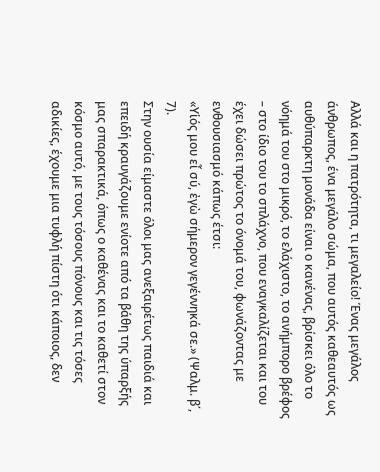Αλλά και η πατρότητα, τι μεγαλείο! Ένας μεγάλος άνθρωπος, ένα μεγάλο σώμα, που αυτός καθεαυτός ως αυθύπαρκτη μονάδα είναι ο κανένας, βρίσκει όλο το νόημά του στο μικρό, το ελάχιστο, το ανήμπορο βρέφος – στο ίδιο του το σπλάχνο, που εναγκαλίζεται και του έχει δώσει πρώτος το όνομά του, φωνάζοντας με ενθουσιασμό κάπως έτσι:
«Υἱός μου εἶ σύ, ἐγὼ σήμερον γεγέννηκά σε.» (Ψαλμ. β΄, 7).
Στην ουσία είμαστε όλοι μας ανεξαιρέτως παιδιά και επειδή κραυγάζουμε ενίοτε από τα βάθη της ύπαρξής μας σπαρακτικά, όπως ο καθένας και το καθετί στον κόσμο αυτό, με τους τόσους πόνους και τις τόσες αδικίες, έχουμε μια τυφλή πίστη ότι κάποιος, δεν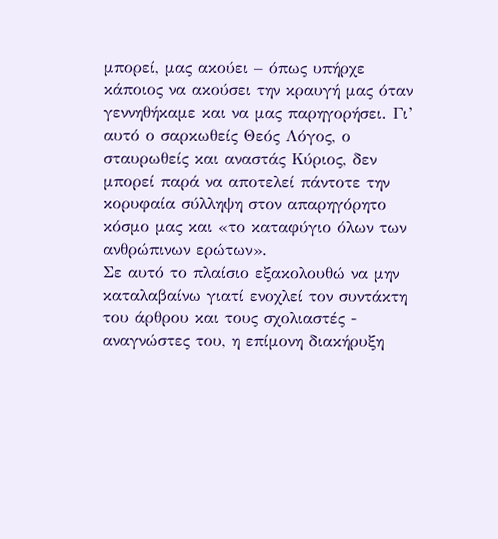μπορεί, μας ακούει – όπως υπήρχε κάποιος να ακούσει την κραυγή μας όταν γεννηθήκαμε και να μας παρηγορήσει. Γι’ αυτό ο σαρκωθείς Θεός Λόγος, ο σταυρωθείς και αναστάς Κύριος, δεν μπορεί παρά να αποτελεί πάντοτε την κορυφαία σύλληψη στον απαρηγόρητο κόσμο μας και «το καταφύγιο όλων των ανθρώπινων ερώτων».
Σε αυτό το πλαίσιο εξακολουθώ να μην καταλαβαίνω γιατί ενοχλεί τον συντάκτη του άρθρου και τους σχολιαστές - αναγνώστες του, η επίμονη διακήρυξη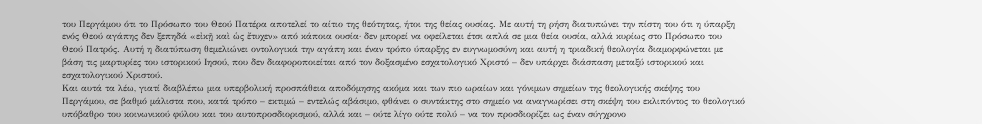του Περγάμου ότι το Πρόσωπο του Θεού Πατέρα αποτελεί το αίτιο της θεότητας, ήτοι της θείας ουσίας. Με αυτή τη ρήση διατυπώνει την πίστη του ότι η ύπαρξη ενός Θεού αγάπης δεν ξεπηδά «εἰκῇ καὶ ὡς ἔτυχεν» από κάποια ουσία· δεν μπορεί να οφείλεται έτσι απλά σε μια θεία ουσία, αλλά κυρίως στο Πρόσωπο του Θεού Πατρός. Αυτή η διατύπωση θεμελιώνει οντολογικά την αγάπη και έναν τρόπο ύπαρξης εν ευγνωμοσύνη και αυτή η τριαδική θεολογία διαμορφώνεται με βάση τις μαρτυρίες του ιστορικού Ιησού, που δεν διαφοροποιείται από τον δοξασμένο εσχατολογικό Χριστό – δεν υπάρχει διάσπαση μεταξύ ιστορικού και εσχατολογικού Χριστού.
Και αυτά τα λέω, γιατί διαβλέπω μια υπερβολική προσπάθεια αποδόμησης ακόμα και των πιο ωραίων και γόνιμων σημείων της θεολογικής σκέψης του Περγάμου, σε βαθμό μάλιστα που, κατά τρόπο – εκτιμώ – εντελώς αβάσιμο, φθάνει ο συντάκτης στο σημείο να αναγνωρίσει στη σκέψη του εκλιπόντος το θεολογικό υπόβαθρο του κοινωνικού φύλου και του αυτοπροσδιορισμού, αλλά και – ούτε λίγο ούτε πολύ – να τον προσδιορίζει ως έναν σύγχρονο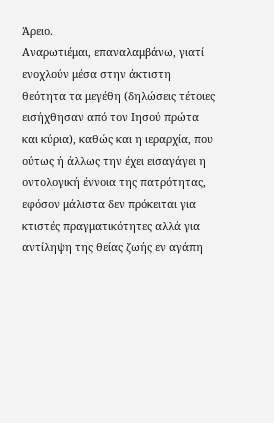Άρειο.
Αναρωτιέμαι, επαναλαμβάνω, γιατί ενοχλούν μέσα στην άκτιστη θεότητα τα μεγέθη (δηλώσεις τέτοιες εισήχθησαν από τον Ιησού πρώτα και κύρια), καθώς και η ιεραρχία, που ούτως ή άλλως την έχει εισαγάγει η οντολογική έννοια της πατρότητας, εφόσον μάλιστα δεν πρόκειται για κτιστές πραγματικότητες αλλά για αντίληψη της θείας ζωής εν αγάπη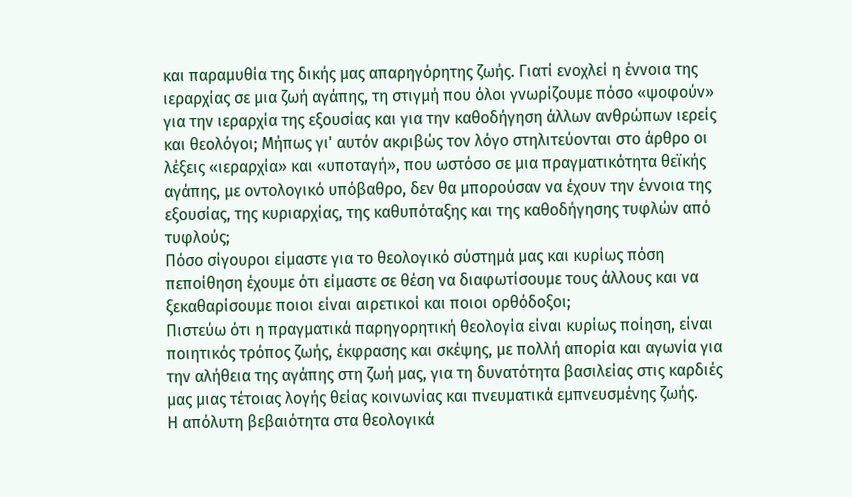και παραμυθία της δικής μας απαρηγόρητης ζωής. Γιατί ενοχλεί η έννοια της ιεραρχίας σε μια ζωή αγάπης, τη στιγμή που όλοι γνωρίζουμε πόσο «ψοφούν» για την ιεραρχία της εξουσίας και για την καθοδήγηση άλλων ανθρώπων ιερείς και θεολόγοι; Μήπως γι' αυτόν ακριβώς τον λόγο στηλιτεύονται στο άρθρο οι λέξεις «ιεραρχία» και «υποταγή», που ωστόσο σε μια πραγματικότητα θεϊκής αγάπης, με οντολογικό υπόβαθρο, δεν θα μπορούσαν να έχουν την έννοια της εξουσίας, της κυριαρχίας, της καθυπόταξης και της καθοδήγησης τυφλών από τυφλούς;
Πόσο σίγουροι είμαστε για το θεολογικό σύστημά μας και κυρίως πόση πεποίθηση έχουμε ότι είμαστε σε θέση να διαφωτίσουμε τους άλλους και να ξεκαθαρίσουμε ποιοι είναι αιρετικοί και ποιοι ορθόδοξοι;
Πιστεύω ότι η πραγματικά παρηγορητική θεολογία είναι κυρίως ποίηση, είναι ποιητικός τρόπος ζωής, έκφρασης και σκέψης, με πολλή απορία και αγωνία για την αλήθεια της αγάπης στη ζωή μας, για τη δυνατότητα βασιλείας στις καρδιές μας μιας τέτοιας λογής θείας κοινωνίας και πνευματικά εμπνευσμένης ζωής.
Η απόλυτη βεβαιότητα στα θεολογικά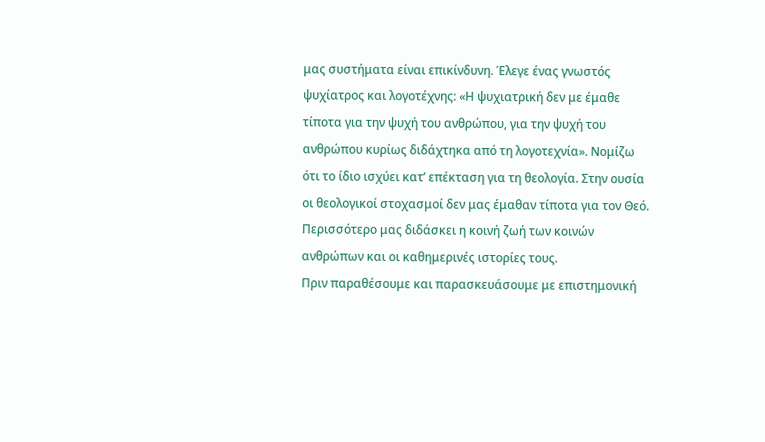μας συστήματα είναι επικίνδυνη. Έλεγε ένας γνωστός ψυχίατρος και λογοτέχνης: «Η ψυχιατρική δεν με έμαθε τίποτα για την ψυχή του ανθρώπου, για την ψυχή του ανθρώπου κυρίως διδάχτηκα από τη λογοτεχνία». Νομίζω ότι το ίδιο ισχύει κατ’ επέκταση για τη θεολογία. Στην ουσία οι θεολογικοί στοχασμοί δεν μας έμαθαν τίποτα για τον Θεό. Περισσότερο μας διδάσκει η κοινή ζωή των κοινών ανθρώπων και οι καθημερινές ιστορίες τους.
Πριν παραθέσουμε και παρασκευάσουμε με επιστημονική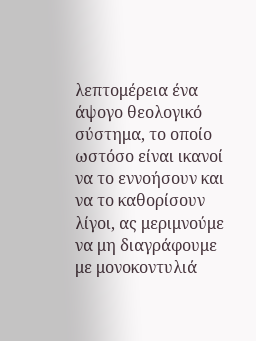λεπτομέρεια ένα άψογο θεολογικό σύστημα, το οποίο ωστόσο είναι ικανοί να το εννοήσουν και να το καθορίσουν λίγοι, ας μεριμνούμε να μη διαγράφουμε με μονοκοντυλιά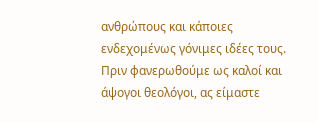ανθρώπους και κάποιες ενδεχομένως γόνιμες ιδέες τους. Πριν φανερωθούμε ως καλοί και άψογοι θεολόγοι, ας είμαστε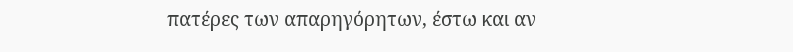πατέρες των απαρηγόρητων, έστω και αν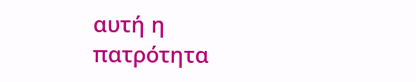αυτή η πατρότητα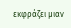εκφράζει μιαν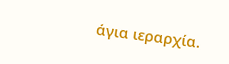άγια ιεραρχία.